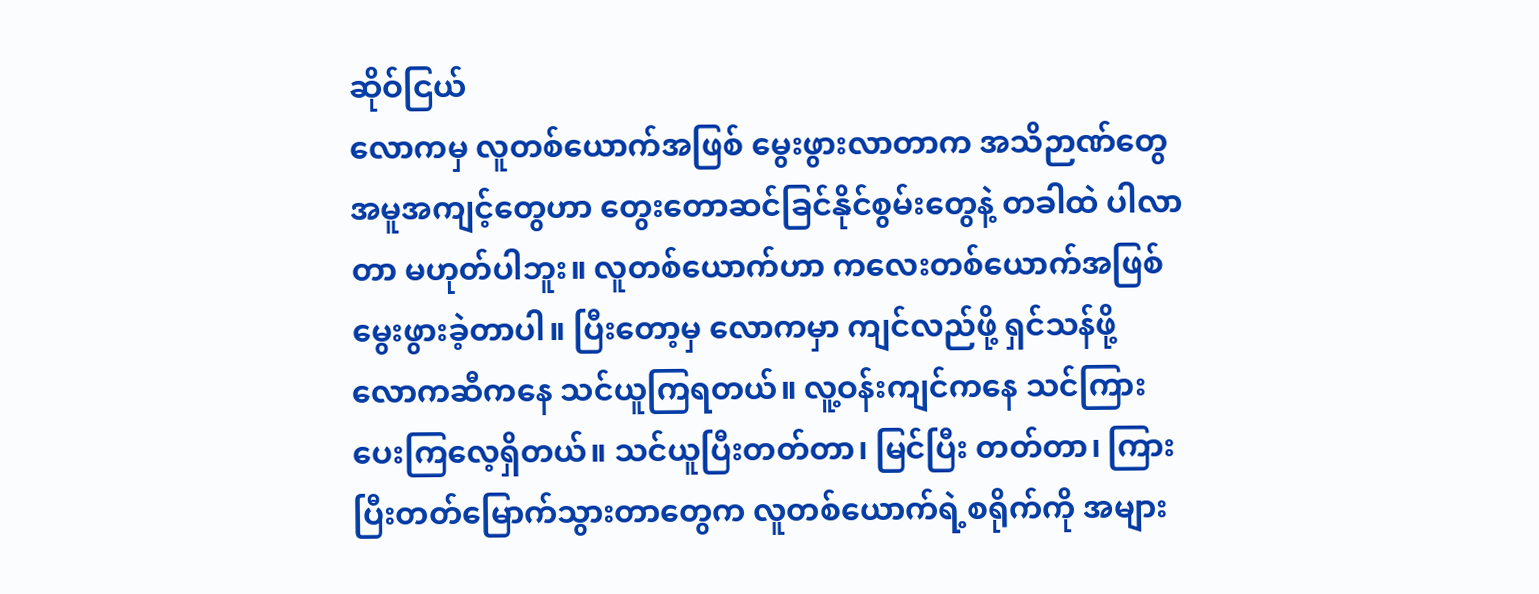ဆိုဝ်ငြယ်
လောကမှ လူတစ်ယောက်အဖြစ် မွေးဖွားလာတာက အသိဉာဏ်တွေ အမူအကျင့်တွေဟာ တွေးတောဆင်ခြင်နိုင်စွမ်းတွေနဲ့ တခါထဲ ပါလာတာ မဟုတ်ပါဘူး။ လူတစ်ယောက်ဟာ ကလေးတစ်ယောက်အဖြစ် မွေးဖွားခဲ့တာပါ။ ပြီးတော့မှ လောကမှာ ကျင်လည်ဖို့ ရှင်သန်ဖို့ လောကဆီကနေ သင်ယူကြရတယ်။ လူ့ဝန်းကျင်ကနေ သင်ကြားပေးကြလေ့ရှိတယ်။ သင်ယူပြီးတတ်တာ၊ မြင်ပြီး တတ်တာ၊ ကြားပြီးတတ်မြောက်သွားတာတွေက လူတစ်ယောက်ရဲ့စရိုက်ကို အများ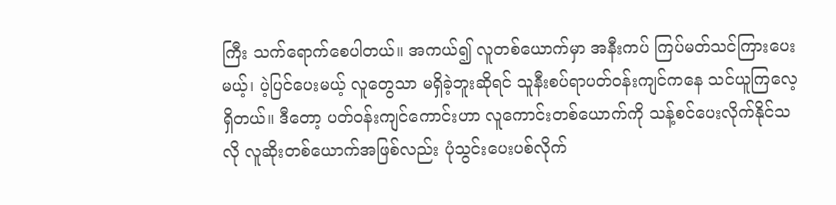ကြီး သက်ရောက်စေပါတယ်။ အကယ်၍ လူတစ်ယောက်မှာ အနီးကပ် ကြပ်မတ်သင်ကြားပေးမယ့်၊ ပဲ့ပြင်ပေးမယ့် လူတွေသာ မရှိခဲ့ဘူးဆိုရင် သူနီးစပ်ရာပတ်ဝန်းကျင်ကနေ သင်ယူကြလေ့ရှိတယ်။ ဒီတော့ ပတ်ဝန်းကျင်ကောင်းဟာ လူကောင်းတစ်ယောက်ကို သန့်စင်ပေးလိုက်နိုင်သလို လူဆိုးတစ်ယောက်အဖြစ်လည်း ပုံသွင်းပေးပစ်လိုက်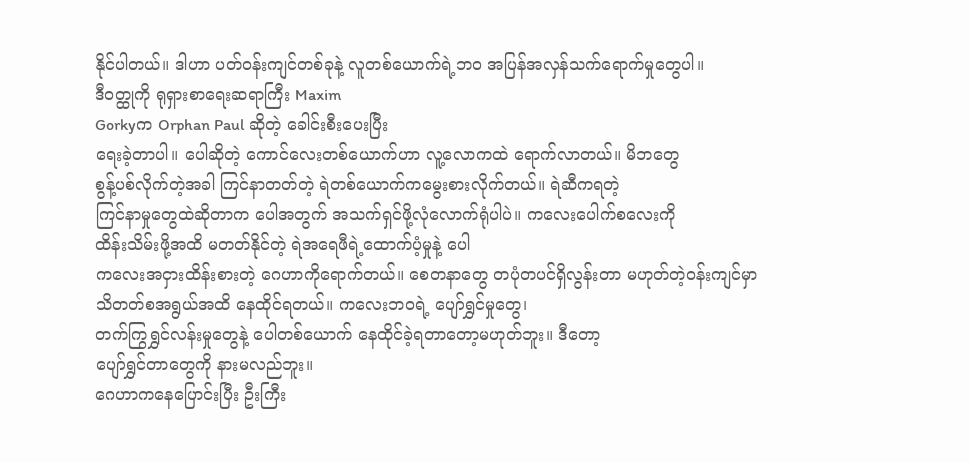နိုင်ပါတယ်။ ဒါဟာ ပတ်ဝန်းကျင်တစ်ခုနဲ့ လူတစ်ယောက်ရဲ့ဘဝ အပြန်အလှန်သက်ရောက်မှုတွေပါ။
ဒီဝတ္ထုကို ရုရှားစာရေးဆရာကြီး Maxim
Gorkyက Orphan Paul ဆိုတဲ့ ခေါင်းစီးပေးပြီး
ရေးခဲ့တာပါ။ ပေါဆိုတဲ့ ကောင်လေးတစ်ယောက်ဟာ လူ့လောကထဲ ရောက်လာတယ်။ မိဘတွေ
စွန့်ပစ်လိုက်တဲ့အခါ ကြင်နာတတ်တဲ့ ရဲတစ်ယောက်ကမွေးစားလိုက်တယ်။ ရဲဆီကရတဲ့
ကြင်နာမှုတွေထဲဆိုတာက ပေါအတွက် အသက်ရှင်ဖို့လုံလောက်ရုံပါပဲ။ ကလေးပေါက်စလေးကို
ထိန်းသိမ်းဖို့အထိ မတတ်နိုင်တဲ့ ရဲအရေဖီရဲ့ထောက်ပံ့မှုနဲ့ ပေါ
ကလေးအငှားထိန်းစားတဲ့ ဂေဟာကိုရောက်တယ်။ စေတနာတွေ တပုံတပင်ရှိလွန်းတာ မဟုတ်တဲ့ဝန်းကျင်မှာ
သိတတ်စအရွယ်အထိ နေထိုင်ရတယ်။ ကလေးဘဝရဲ့ ပျော်ရွှင်မှုတွေ၊
တက်ကြွရွှင်လန်းမှုတွေနဲ့ ပေါတစ်ယောက် နေထိုင်ခဲ့ရတာတော့မဟုတ်ဘူး။ ဒီတော့
ပျော်ရွှင်တာတွေကို နားမလည်ဘူး။
ဂေဟာကနေပြောင်းပြီး ဦးကြီး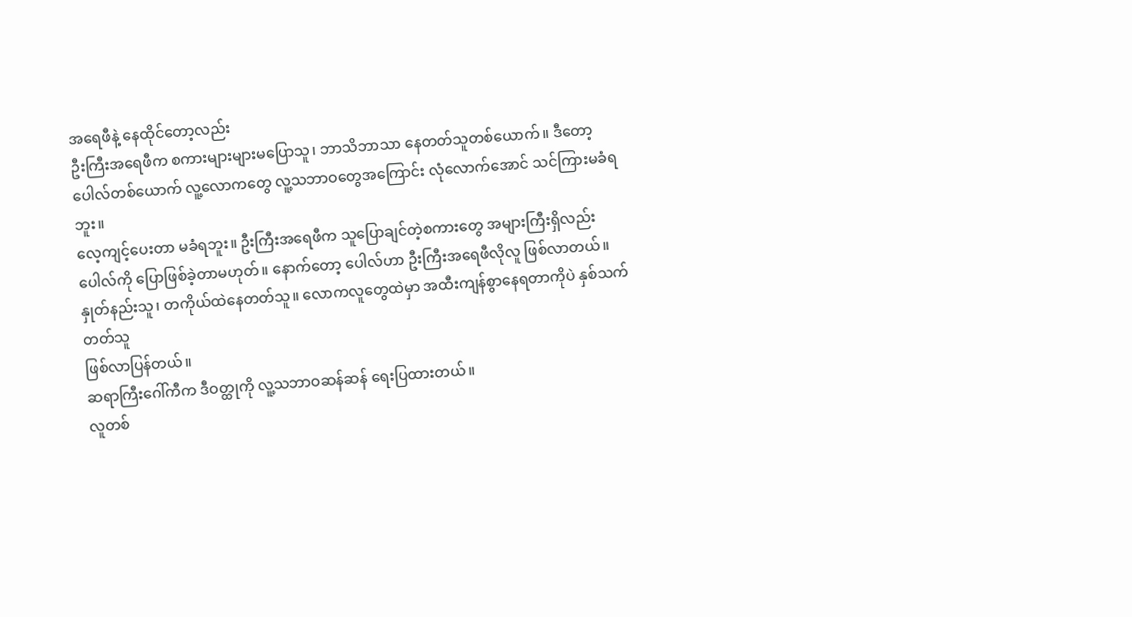အရေဖီနဲ့ နေထိုင်တော့လည်း
ဦးကြီးအရေဖီက စကားများများမပြောသူ၊ ဘာသိဘာသာ နေတတ်သူတစ်ယောက်။ ဒီတော့
ပေါလ်တစ်ယောက် လူ့လောကတွေ လူ့သဘာဝတွေအကြောင်း လုံလောက်အောင် သင်ကြားမခံရဘူး။
လေ့ကျင့်ပေးတာ မခံရဘူး။ ဦးကြီးအရေဖီက သူပြောချင်တဲ့စကားတွေ အများကြီးရှိလည်း
ပေါလ်ကို ပြောဖြစ်ခဲ့တာမဟုတ်။ နောက်တော့ ပေါလ်ဟာ ဦးကြီးအရေဖီလိုလူ ဖြစ်လာတယ်။
နှုတ်နည်းသူ၊ တကိုယ်ထဲနေတတ်သူ။ လောကလူတွေထဲမှာ အထီးကျန်စွာနေရတာကိုပဲ နှစ်သက်တတ်သူ
ဖြစ်လာပြန်တယ်။
ဆရာကြီးဂေါ်ကီက ဒီဝတ္ထုကို လူ့သဘာဝဆန်ဆန် ရေးပြထားတယ်။
လူတစ်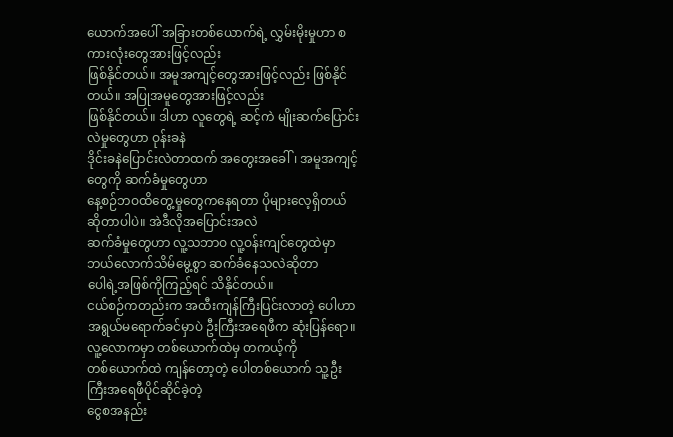ယောက်အပေါ် အခြားတစ်ယောက်ရဲ့ လွှမ်းမိုးမှုဟာ စကားလုံးတွေအားဖြင့်လည်း
ဖြစ်နိုင်တယ်။ အမူအကျင့်တွေအားဖြင့်လည်း ဖြစ်နိုင်တယ်။ အပြုအမူတွေအားဖြင့်လည်း
ဖြစ်နိုင်တယ်။ ဒါဟာ လူတွေရဲ့ ဆင့်ကဲ မျိုးဆက်ပြောင်းလဲမှုတွေဟာ ဝုန်းခနဲ
ဒိုင်းခနဲပြောင်းလဲတာထက် အတွေးအခေါ်၊ အမူအကျင့်တွေကို ဆက်ခံမှုတွေဟာ
နေ့စဉ်ဘဝထိတွေ့မှုတွေကနေရတာ ပိုများလေ့ရှိတယ်ဆိုတာပါပဲ။ အဲဒီလိုအပြောင်းအလဲ
ဆက်ခံမှုတွေဟာ လူ့သဘာဝ လူ့ဝန်းကျင်တွေထဲမှာ ဘယ်လောက်သိမ်မွေ့စွာ ဆက်ခံနေသလဲဆိုတာ
ပေါရဲ့အဖြစ်ကိုကြည့်ရင် သိနိုင်တယ်။
ငယ်စဉ်ကတည်းက အထီးကျန်ကြီးပြင်းလာတဲ့ ပေါဟာ
အရွယ်မရောက်ခင်မှာပဲ ဦးကြီးအရေဖီက ဆုံးပြန်ရော။ လူ့လောကမှာ တစ်ယောက်ထဲမှ တကယ့်ကို
တစ်ယောက်ထဲ ကျန်တော့တဲ့ ပေါတစ်ယောက် သူ့ဦးကြီးအရေဖီပိုင်ဆိုင်ခဲ့တဲ့
ငွေစအနည်း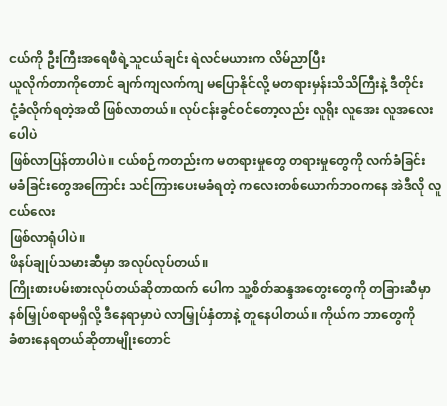ငယ်ကို ဦးကြီးအရေဖီရဲ့သူငယ်ချင်း ရဲလင်မယားက လိမ်ညာပြီး
ယူလိုက်တာကိုတောင် ချက်ကျလက်ကျ မပြောနိုင်လို့ မတရားမှန်းသိသိကြီးနဲ့ ဒီတိုင်း
ငုံ့ခံလိုက်ရတဲ့အထိ ဖြစ်လာတယ်။ လုပ်ငန်းခွင်ဝင်တော့လည်း လူရိုး လူအေး လူအလေး ပေါပဲ
ဖြစ်လာပြန်တာပါပဲ။ ငယ်စဉ်ကတည်းက မတရားမှုတွေ တရားမှုတွေကို လက်ခံခြင်း
မခံခြင်းတွေအကြောင်း သင်ကြားပေးမခံရတဲ့ ကလေးတစ်ယောက်ဘဝကနေ အဲဒီလို လူငယ်လေး
ဖြစ်လာရုံပါပဲ။
ဖိနပ်ချုပ်သမားဆီမှာ အလုပ်လုပ်တယ်။
ကြိုးစားပမ်းစားလုပ်တယ်ဆိုတာထက် ပေါက သူ့စိတ်ဆန္ဒအတွေးတွေကို တခြားဆီမှာ
နစ်မြှုပ်စရာမရှိလို့ ဒီနေရာမှာပဲ လာမြှုပ်နှံတာနဲ့ တူနေပါတယ်။ ကိုယ်က ဘာတွေကို
ခံစားနေရတယ်ဆိုတာမျိုးတောင်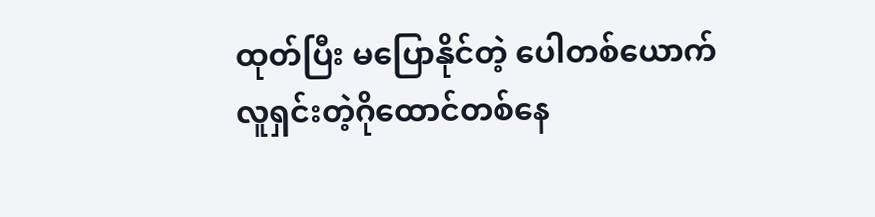ထုတ်ပြီး မပြောနိုင်တဲ့ ပေါတစ်ယောက်
လူရှင်းတဲ့ဂိုထောင်တစ်နေ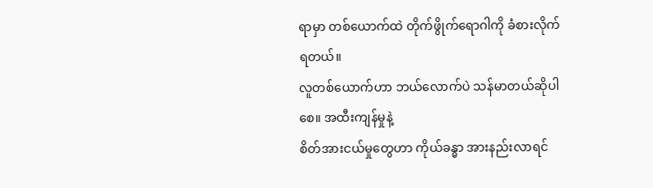ရာမှာ တစ်ယောက်ထဲ တိုက်ဖွိုက်ရောဂါကို ခံစားလိုက်ရတယ်။
လူတစ်ယောက်ဟာ ဘယ်လောက်ပဲ သန်မာတယ်ဆိုပါစေ။ အထီးကျန်မှုနဲ့
စိတ်အားငယ်မှုတွေဟာ ကိုယ်ခန္ဓာ အားနည်းလာရင်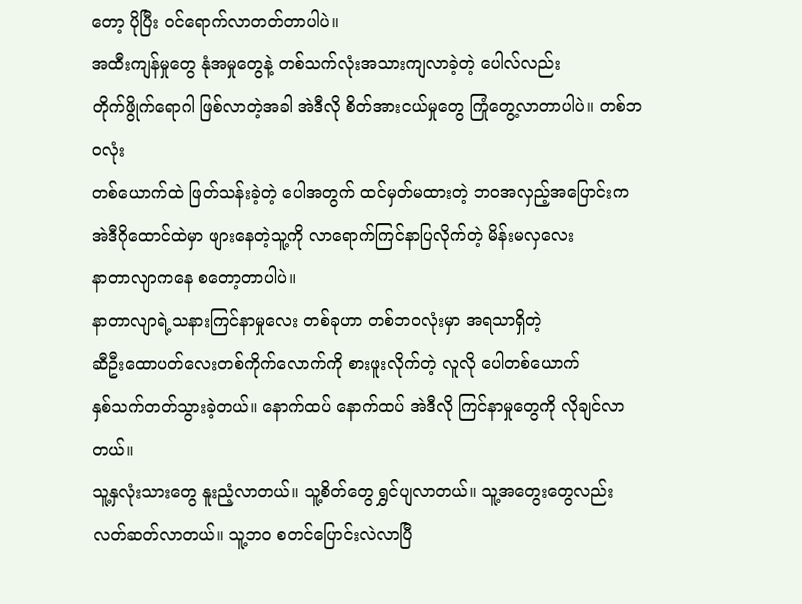တော့ ပိုပြီး ဝင်ရောက်လာတတ်တာပါပဲ။
အထီးကျန်မှုတွေ နုံအမှုတွေနဲ့ တစ်သက်လုံးအသားကျလာခဲ့တဲ့ ပေါလ်လည်း
တိုက်ဖွိုက်ရောဂါ ဖြစ်လာတဲ့အခါ အဲဒီလို စိတ်အားငယ်မှုတွေ ကြုံတွေ့လာတာပါပဲ။ တစ်ဘဝလုံး
တစ်ယောက်ထဲ ဖြတ်သန်းခဲ့တဲ့ ပေါအတွက် ထင်မှတ်မထားတဲ့ ဘဝအလှည့်အပြောင်းက
အဲဒီဂိုထောင်ထဲမှာ ဖျားနေတဲ့သူ့ကို လာရောက်ကြင်နာပြလိုက်တဲ့ မိန်းမလှလေး
နာတာလျာကနေ စတော့တာပါပဲ။
နာတာလျာရဲ့သနားကြင်နာမှုလေး တစ်ခုဟာ တစ်ဘဝလုံးမှာ အရသာရှိတဲ့
ဆီဦးထောပတ်လေးတစ်ကိုက်လောက်ကို စားဖူးလိုက်တဲ့ လူလို ပေါတစ်ယောက်
နှစ်သက်တတ်သွားခဲ့တယ်။ နောက်ထပ် နောက်ထပ် အဲဒီလို ကြင်နာမှုတွေကို လိုချင်လာတယ်။
သူ့နှလုံးသားတွေ နူးညံ့လာတယ်။ သူ့စိတ်တွေ ရွှင်ပျလာတယ်။ သူ့အတွေးတွေလည်း
လတ်ဆတ်လာတယ်။ သူ့ဘဝ စတင်ပြောင်းလဲလာပြီ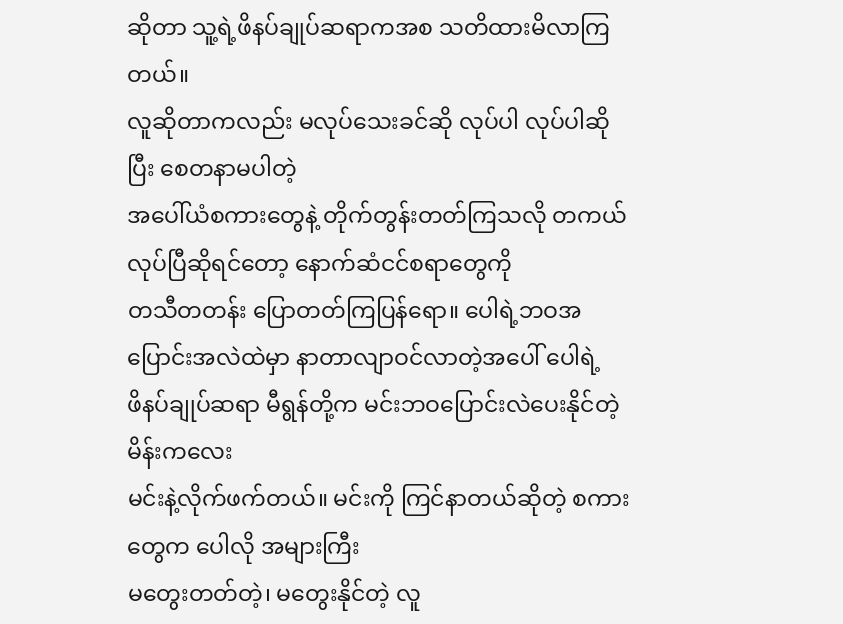ဆိုတာ သူ့ရဲ့ဖိနပ်ချုပ်ဆရာကအစ သတိထားမိလာကြတယ်။
လူဆိုတာကလည်း မလုပ်သေးခင်ဆို လုပ်ပါ လုပ်ပါဆိုပြီး စေတနာမပါတဲ့
အပေါ်ယံစကားတွေနဲ့ တိုက်တွန်းတတ်ကြသလို တကယ်လုပ်ပြီဆိုရင်တော့ နောက်ဆံငင်စရာတွေကို
တသီတတန်း ပြောတတ်ကြပြန်ရော။ ပေါရဲ့ဘဝအပြောင်းအလဲထဲမှာ နာတာလျာဝင်လာတဲ့အပေါ် ပေါရဲ့
ဖိနပ်ချုပ်ဆရာ မီရွန်တို့က မင်းဘဝပြောင်းလဲပေးနိုင်တဲ့ မိန်းကလေး
မင်းနဲ့လိုက်ဖက်တယ်။ မင်းကို ကြင်နာတယ်ဆိုတဲ့ စကားတွေက ပေါလို အများကြီး
မတွေးတတ်တဲ့၊ မတွေးနိုင်တဲ့ လူ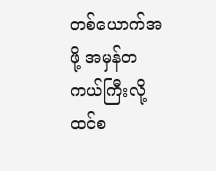တစ်ယောက်အဖို့ အမှန်တကယ်ကြီးလို့ ထင်စ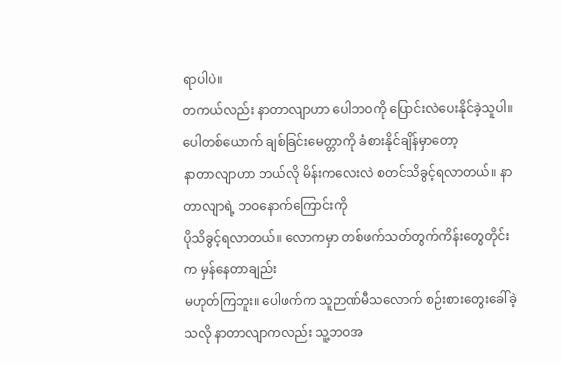ရာပါပဲ။
တကယ်လည်း နာတာလျာဟာ ပေါဘဝကို ပြောင်းလဲပေးနိုင်ခဲ့သူပါ။
ပေါတစ်ယောက် ချစ်ခြင်းမေတ္တာကို ခံစားနိုင်ချိန်မှာတော့
နာတာလျာဟာ ဘယ်လို မိန်းကလေးလဲ စတင်သိခွင့်ရလာတယ်။ နာတာလျာရဲ့ ဘဝနောက်ကြောင်းကို
ပိုသိခွင့်ရလာတယ်။ လောကမှာ တစ်ဖက်သတ်တွက်ကိန်းတွေတိုင်းက မှန်နေတာချည်း
မဟုတ်ကြဘူး။ ပေါဖက်က သူဉာဏ်မီသလောက် စဉ်းစားတွေးခေါ်ခဲ့သလို နာတာလျာကလည်း သူ့ဘဝအ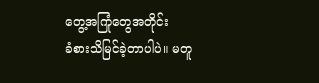တွေ့အကြုံတွေအတိုင်း
ခံစားသိမြင်ခဲ့တာပါပဲ။ မတူ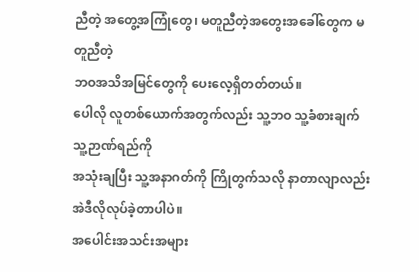ညီတဲ့ အတွေ့အကြုံတွေ၊ မတူညီတဲ့အတွေးအခေါ်တွေက မတူညီတဲ့
ဘဝအသိအမြင်တွေကို ပေးလေ့ရှိတတ်တယ်။
ပေါလို လူတစ်ယောက်အတွက်လည်း သူ့ဘဝ သူ့ခံစားချက် သူ့ဉာဏ်ရည်ကို
အသုံးချပြီး သူ့အနာဂတ်ကို ကြိုတွက်သလို နာတာလျာလည်း အဲဒီလိုလုပ်ခဲ့တာပါပဲ။
အပေါင်းအသင်းအများ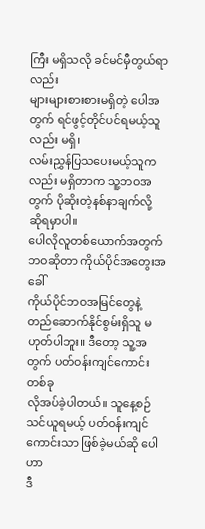ကြီး မရှိသလို ခင်မင်မှီတွယ်ရာလည်း
များများစားစားမရှိတဲ့ ပေါအတွက် ရင်ဖွင့်တိုင်ပင်ရမယ့်သူလည်း မရှိ၊
လမ်းညွှန်ပြသပေးမယ့်သူကလည်း မရှိတာက သူ့ဘဝအတွက် ပိုဆိုးတဲ့နစ်နာချက်လို့
ဆိုရမှာပါ။
ပေါလိုလူတစ်ယောက်အတွက် ဘဝဆိုတာ ကိုယ်ပိုင်အတွေးအခေါ်
ကိုယ်ပိုင်ဘဝအမြင်တွေနဲ့ တည်ဆောက်နိုင်စွမ်းရှိသူ မဟုတ်ပါဘူး။ ဒီတော့ သူ့အတွက် ပတ်ဝန်းကျင်ကောင်းတစ်ခု
လိုအပ်ခဲ့ပါတယ်။ သူနေ့စဉ်သင်ယူရမယ့် ပတ်ဝန်းကျင်ကောင်းသာ ဖြစ်ခဲ့မယ်ဆို ပေါဟာ
ဒီ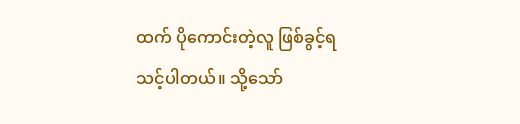ထက် ပိုကောင်းတဲ့လူ ဖြစ်ခွင့်ရသင့်ပါတယ်။ သို့သော်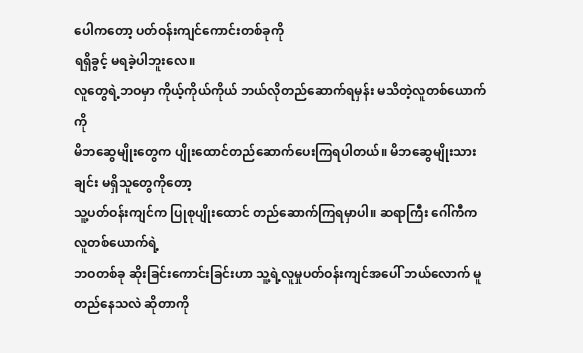ပေါကတော့ ပတ်ဝန်းကျင်ကောင်းတစ်ခုကို
ရရှိခွင့် မရခဲ့ပါဘူးလေ။
လူတွေရဲ့ဘဝမှာ ကိုယ့်ကိုယ်ကိုယ် ဘယ်လိုတည်ဆောက်ရမှန်း မသိတဲ့လူတစ်ယောက်ကို
မိဘဆွေမျိုးတွေက ပျိုးထောင်တည်ဆောက်ပေးကြရပါတယ်။ မိဘဆွေမျိုးသားချင်း မရှိသူတွေကိုတော့
သူ့ပတ်ဝန်းကျင်က ပြုစုပျိုးထောင် တည်ဆောက်ကြရမှာပါ။ ဆရာကြီး ဂေါ်ကီက လူတစ်ယောက်ရဲ့
ဘဝတစ်ခု ဆိုးခြင်းကောင်းခြင်းဟာ သူ့ရဲ့လူမှုပတ်ဝန်းကျင်အပေါ် ဘယ်လောက် မူတည်နေသလဲ ဆိုတာကို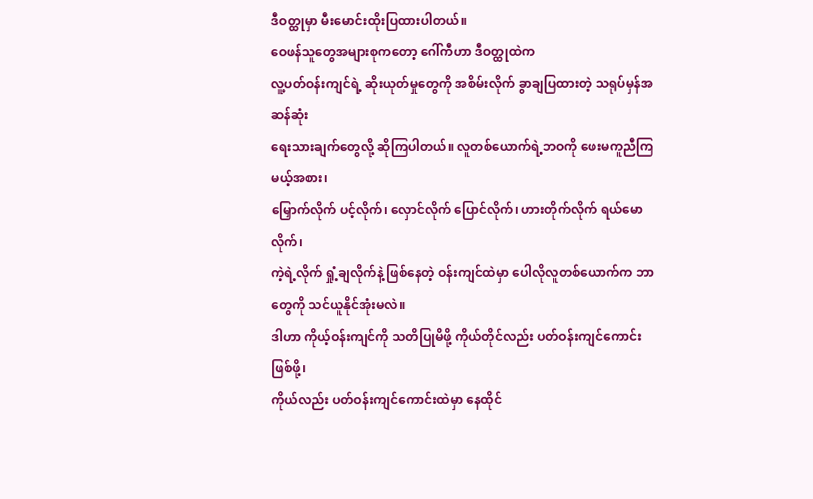ဒီဝတ္ထုမှာ မီးမောင်းထိုးပြထားပါတယ်။
ဝေဖန်သူတွေအများစုကတော့ ဂေါ်ကီဟာ ဒီဝတ္ထုထဲက
လူ့ပတ်ဝန်းကျင်ရဲ့ ဆိုးယုတ်မှုတွေကို အစိမ်းလိုက် ခွာချပြထားတဲ့ သရုပ်မှန်အဆန်ဆုံး
ရေးသားချက်တွေလို့ ဆိုကြပါတယ်။ လူတစ်ယောက်ရဲ့ဘဝကို ဖေးမကူညီကြမယ့်အစား၊
မြှောက်လိုက် ပင့်လိုက်၊ လှောင်လိုက် ပြောင်လိုက်၊ ဟားတိုက်လိုက် ရယ်မောလိုက်၊
ကဲ့ရဲ့လိုက် ရှုံ့ချလိုက်နဲ့ ဖြစ်နေတဲ့ ဝန်းကျင်ထဲမှာ ပေါလိုလူတစ်ယောက်က ဘာတွေကို သင်ယူနိုင်အုံးမလဲ။
ဒါဟာ ကိုယ့်ဝန်းကျင်ကို သတိပြုမိဖို့ ကိုယ်တိုင်လည်း ပတ်ဝန်းကျင်ကောင်းဖြစ်ဖို့၊
ကိုယ်လည်း ပတ်ဝန်းကျင်ကောင်းထဲမှာ နေထိုင်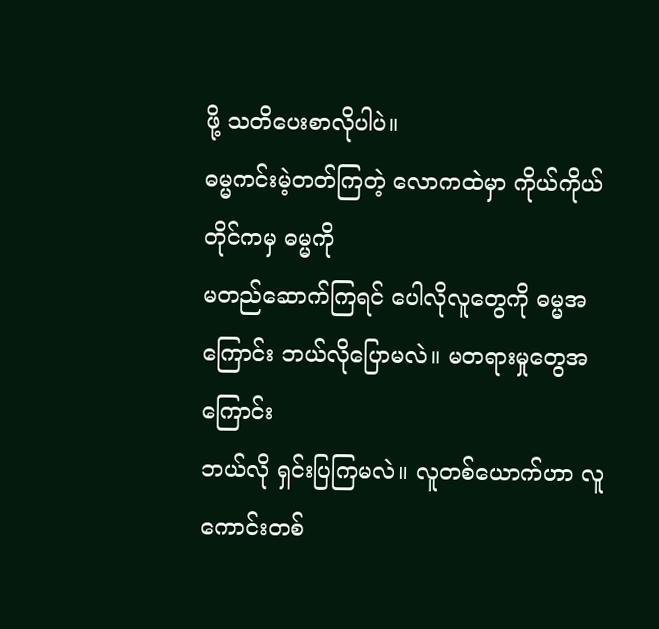ဖို့ သတိပေးစာလိုပါပဲ။
ဓမ္မကင်းမဲ့တတ်ကြတဲ့ လောကထဲမှာ ကိုယ်ကိုယ်တိုင်ကမှ ဓမ္မကို
မတည်ဆောက်ကြရင် ပေါလိုလူတွေကို ဓမ္မအကြောင်း ဘယ်လိုပြောမလဲ။ မတရားမှုတွေအကြောင်း
ဘယ်လို ရှင်းပြကြမလဲ။ လူတစ်ယောက်ဟာ လူကောင်းတစ်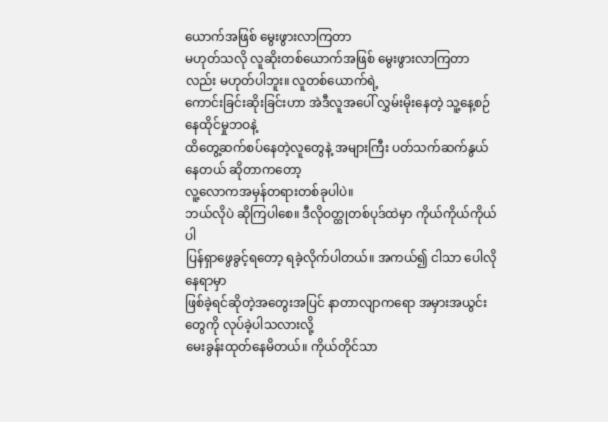ယောက်အဖြစ် မွေးဖွားလာကြတာ
မဟုတ်သလို လူဆိုးတစ်ယောက်အဖြစ် မွေးဖွားလာကြတာလည်း မဟုတ်ပါဘူး။ လူတစ်ယောက်ရဲ့
ကောင်းခြင်းဆိုးခြင်းဟာ အဲဒီလူအပေါ် လွှမ်းမိုးနေတဲ့ သူ့နေ့စဉ်နေထိုင်မှုဘဝနဲ့
ထိတွေ့ဆက်စပ်နေတဲ့လူတွေနဲ့ အများကြီး ပတ်သက်ဆက်နွယ်နေတယ် ဆိုတာကတော့
လူ့လောကအမှန်တရားတစ်ခုပါပဲ။
ဘယ်လိုပဲ ဆိုကြပါစေ။ ဒီလိုဝတ္ထုတစ်ပုဒ်ထဲမှာ ကိုယ်ကိုယ်ကိုယ်ပါ
ပြန်ရှာဖွေခွင့်ရတော့ ရခဲ့လိုက်ပါတယ်။ အကယ်၍ ငါသာ ပေါလိုနေရာမှာ
ဖြစ်ခဲ့ရင်ဆိုတဲ့အတွေးအပြင် နာတာလျာကရော အမှားအယွင်းတွေကို လုပ်ခဲ့ပါသလားလို့
မေးခွန်းထုတ်နေမိတယ်။ ကိုယ်တိုင်သာ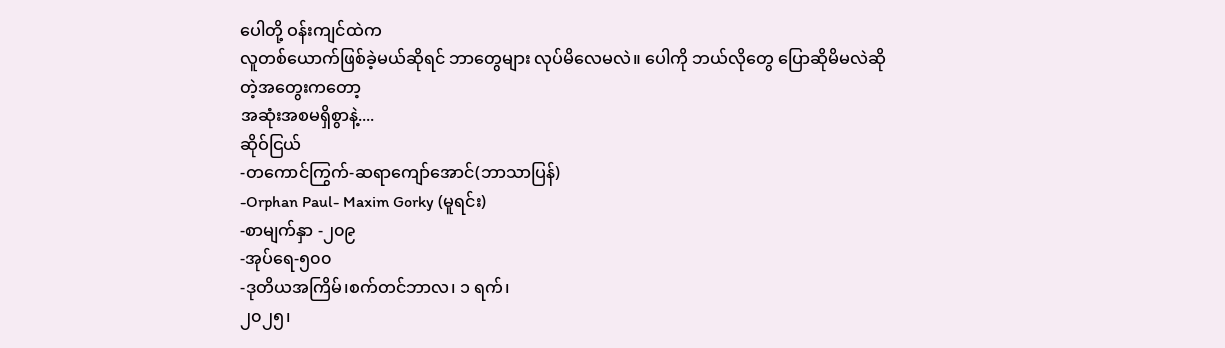ပေါတို့ ဝန်းကျင်ထဲက
လူတစ်ယောက်ဖြစ်ခဲ့မယ်ဆိုရင် ဘာတွေများ လုပ်မိလေမလဲ။ ပေါကို ဘယ်လိုတွေ ပြောဆိုမိမလဲဆိုတဲ့အတွေးကတော့
အဆုံးအစမရှိစွာနဲ့....
ဆိုဝ်ငြယ်
-တကောင်ကြွက်-ဆရာကျော်အောင်(ဘာသာပြန်)
-Orphan Paul- Maxim Gorky (မူရင်း)
-စာမျက်နှာ -၂၀၉
-အုပ်ရေ-၅၀၀
-ဒုတိယအကြိမ်၊စက်တင်ဘာလ၊ ၁ ရက်၊
၂၀၂၅၊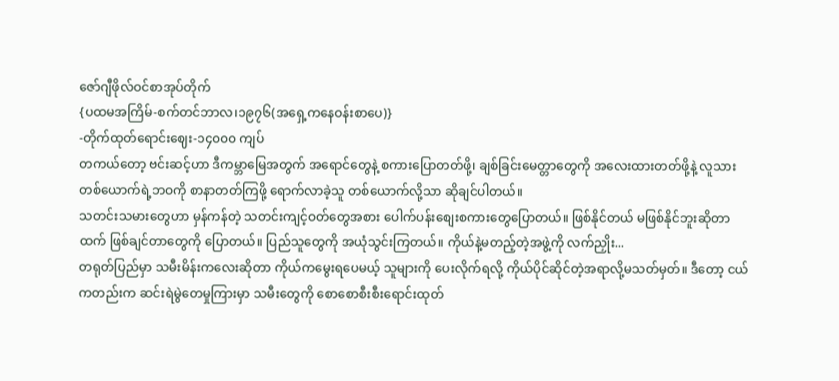ဇော်ဂျီဖိုလ်ဝင်စာအုပ်တိုက်
{ပထမအကြိမ်-စက်တင်ဘာလ၊၁၉၇၆(အရှေ့ကနေဝန်းစာပေ)}
-တိုက်ထုတ်ရောင်းဈေး-၁၄၀၀၀ ကျပ်
တကယ်တော့ ဗင်းဆင့်ဟာ ဒီကမ္ဘာမြေအတွက် အရောင်တွေနဲ့ စကားပြောတတ်ဖို့၊ ချစ်ခြင်းမေတ္တာတွေကို အလေးထားတတ်ဖို့နဲ့ လူသားတစ်ယောက်ရဲ့ဘဝကို စာနာတတ်ကြဖို့ ရောက်လာခဲ့သူ တစ်ယောက်လို့သာ ဆိုချင်ပါတယ်။
သတင်းသမားတွေဟာ မှန်ကန်တဲ့ သတင်းကျင့်ဝတ်တွေအစား ပေါက်ပန်းစျေးစကားတွေပြောတယ်။ ဖြစ်နိုင်တယ် မဖြစ်နိုင်ဘူးဆိုတာထက် ဖြစ်ချင်တာတွေကို ပြောတယ်။ ပြည်သူတွေကို အယုံသွင်းကြတယ်။ ကိုယ်နဲ့မတည့်တဲ့အဖွဲ့ကို လက်ညှိုး...
တရုတ်ပြည်မှာ သမီးမိန်းကလေးဆိုတာ ကိုယ်ကမွေးရပေမယ့် သူများကို ပေးလိုက်ရလို့ ကိုယ်ပိုင်ဆိုင်တဲ့အရာလို့မသတ်မှတ်။ ဒီတော့ ငယ်ကတည်းက ဆင်းရဲမွဲတေမှုကြားမှာ သမီးတွေကို စောစောစီးစီးရောင်းထုတ်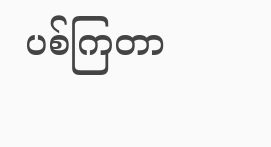ပစ်ကြတာ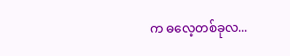က ဓလေ့တစ်ခုလ...